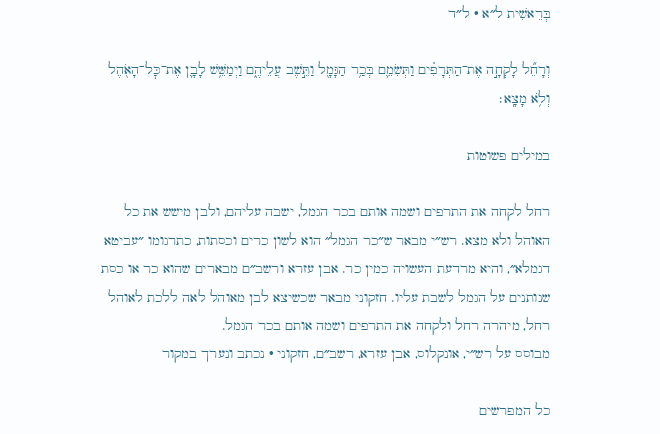בְּרֵאשִׁית ל״א · ל״ד

וְרָחֵ֞ל לָקְחָ֣ה אֶת־הַתְּרָפִ֗ים וַתְּשִׂמֵ֛ם בְּכַ֥ר הַגָּמָ֖ל וַתֵּ֣שֶׁב עֲלֵיהֶ֑ם וַיְמַשֵּׁ֥שׁ לָבָ֛ן אֶת־כׇּל־הָאֹ֖הֶל וְלֹ֥א מָצָֽא׃

במילים פשוטות

רחל לקחה את התרפים ושמה אותם בכר הגמל, ישבה עליהם, ולבן מישש את כל האוהל ולא מצא. רש״י מבאר ש״כר הגמל״ הוא לשון כרים וכסתות, כתרגומו ״עביטא דגמלא״, והיא מרדעת העשויה כמין כר. אבן עזרא ורשב״ם מבארים שהוא כר או כסת שנותנים על הגמל לשבת עליו. חזקוני מבאר שכשיצא לבן מאוהל לאה ללכת לאוהל רחל, מיהרה רחל ולקחה את התרפים ושמה אותם בכר הגמל.
מבוסס על רש״י, אונקלוס, אבן עזרא, רשב״ם, חזקוני · נכתב ונערך במקור

כל המפרשים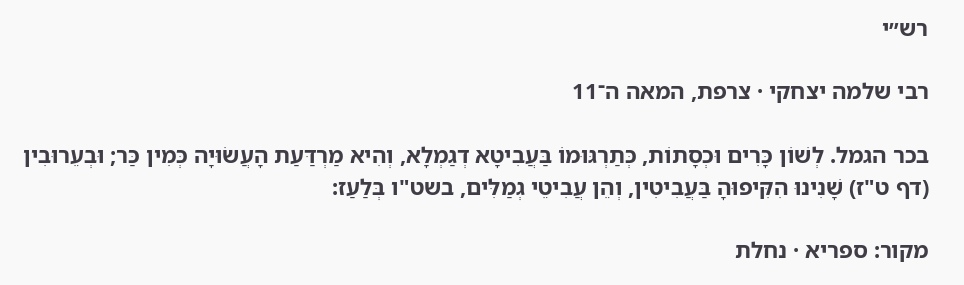רש״י

רבי שלמה יצחקי · צרפת, המאה ה־11

בכר הגמל. לְשׁוֹן כָּרִים וּכְסָתוֹת, כְּתַרְגּוּמוֹ בַּעֲבִיטָא דְגַמְלָא, וְהִיא מַרְדַּעַת הָעֲשׂוּיָה כְּמִין כַּר; וּבְעֵרוּבִין (דף ט"ז) שָׁנִינוּ הִקִּיפוּהָ בַּעֲבִיטִין, וְהֵן עֲבִיטֵי גְמַלִּים, בשט"ו בְּלַעַז:

מקור: ספריא · נחלת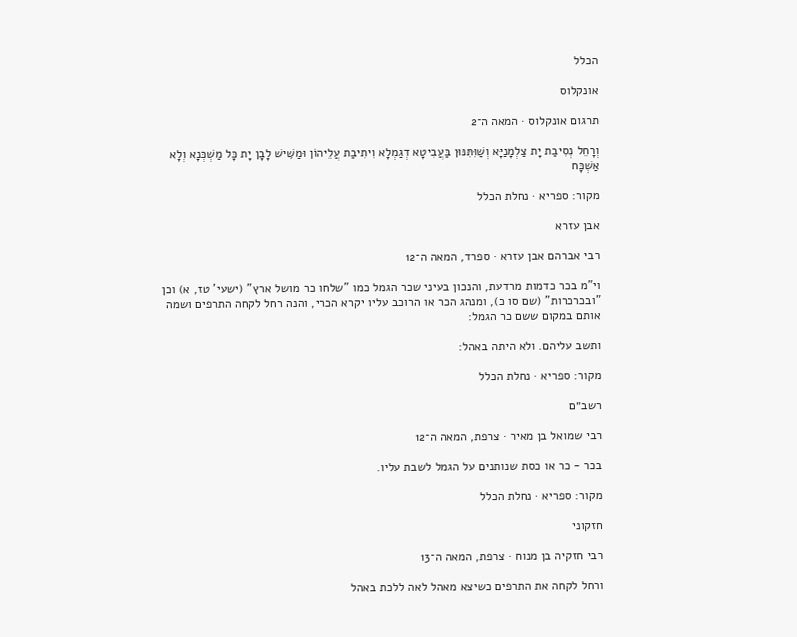הכלל

אונקלוס

תרגום אונקלוס · המאה ה־2

וְרָחֵל נְסִיבַת יָת צַלְמָנַיָּא וְשַׁוִּתִּנּוּן בַּעֲבִיטָא דְגַמְלָא וִיתִיבַת עֲלֵיהוֹן וּמַשִּׁישׁ לָבָן יָת כָּל מַשְׁכְּנָא וְלָא אַשְׁכָּח

מקור: ספריא · נחלת הכלל

אבן עזרא

רבי אברהם אבן עזרא · ספרד, המאה ה־12

וי"מ בכר כדמות מרדעת, והנכון בעיני שכר הגמל כמו "שלחו כר מושל ארץ" (ישעי' טז, א) וכן "ובכרכרות" (שם סו כ), ומנהג הכר או הרוכב עליו יקרא הכרי, והנה רחל לקחה התרפים ושמה אותם במקום ששם כר הגמל:

ותשב עליהם. ולא היתה באהל:

מקור: ספריא · נחלת הכלל

רשב״ם

רבי שמואל בן מאיר · צרפת, המאה ה־12

בכר - כר או כסת שנותנים על הגמל לשבת עליו.

מקור: ספריא · נחלת הכלל

חזקוני

רבי חזקיה בן מנוח · צרפת, המאה ה־13

ורחל לקחה את התרפים כשיצא מאהל לאה ללכת באהל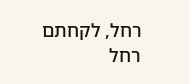רחל, לקחתם רחל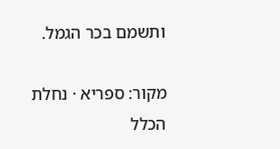ותשמם בכר הגמל.

מקור: ספריא · נחלת הכלל